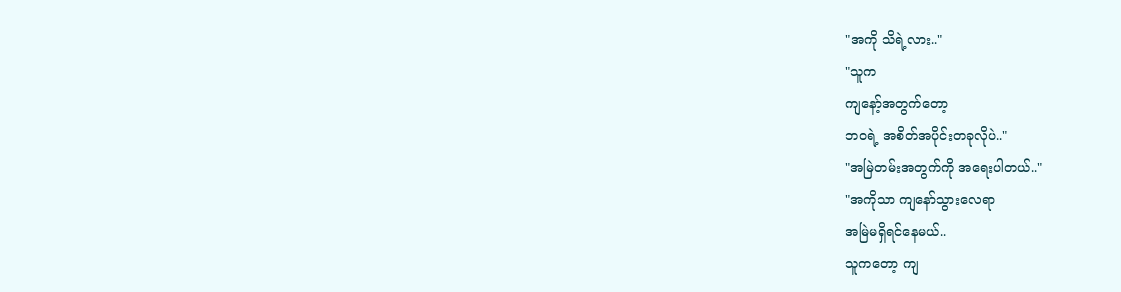"အကို သိရဲ့လား.."
"သူက
ကျနော့်အတွက်တော့
ဘဝရဲ့ အစိတ်အပိုင်းတခုလိုပဲ.."
"အမြဲတမ်းအတွက်ကို အရေးပါတယ်.."
"အကိုသာ ကျနော်သွားလေရာ
အမြဲမရှိရင်နေမယ်..
သူကတော့ ကျ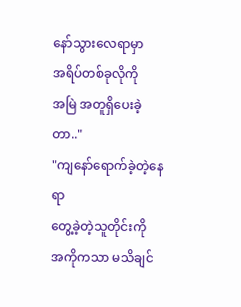နော်သွားလေရာမှာ
အရိပ်တစ်ခုလိုကို
အမြဲ အတူရှိပေးခဲ့တာ.."
"ကျနော်ရောက်ခဲ့တဲ့နေရာ
တွေ့ခဲ့တဲ့သူတိုင်းကို
အကိုကသာ မသိချင်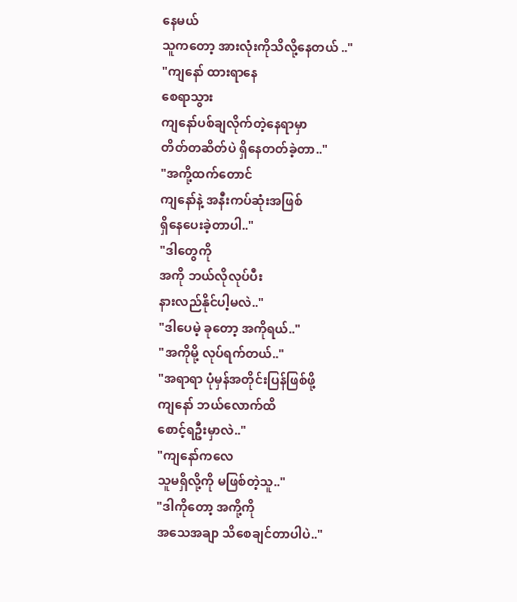နေမယ်
သူကတော့ အားလုံးကိုသိလို့နေတယ် .."
"ကျနော် ထားရာနေ
စေရာသွား
ကျနော်ပစ်ချလိုက်တဲ့နေရာမှာ
တိတ်တဆိတ်ပဲ ရှိနေတတ်ခဲ့တာ.."
"အကို့ထက်တောင်
ကျနော်နဲ့ အနီးကပ်ဆုံးအဖြစ်
ရှိနေပေးခဲ့တာပါ.."
"ဒါတွေကို
အကို ဘယ်လိုလုပ်ပီး
နားလည်နိုင်ပါ့မလဲ.."
"ဒါပေမဲ့ ခုတော့ အကိုရယ်.."
"အကိုမို့ လုပ်ရက်တယ်.."
"အရာရာ ပုံမှန်အတိုင်းပြန်ဖြစ်ဖို့
ကျနော် ဘယ်လောက်ထိ
စောင့်ရဦးမှာလဲ.."
"ကျနော်ကလေ
သူမရှိလို့ကို မဖြစ်တဲ့သူ.."
"ဒါကိုတော့ အကို့ကို
အသေအချာ သိစေချင်တာပါပဲ.."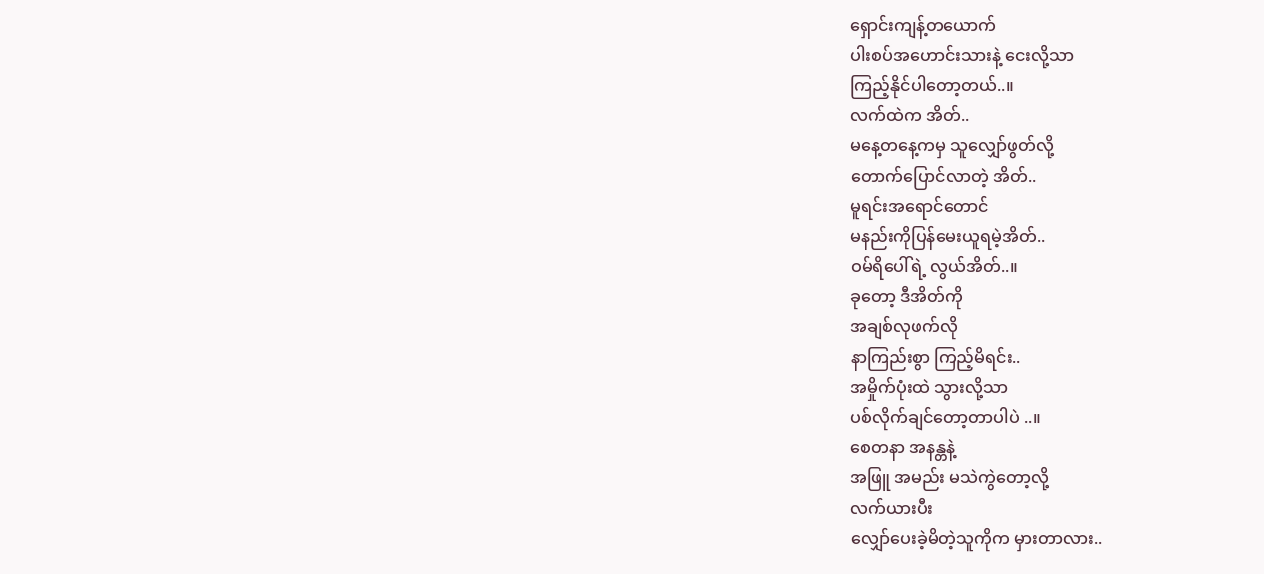ရှောင်းကျန့်တယောက်
ပါးစပ်အဟောင်းသားနဲ့ ငေးလို့သာ
ကြည့်နိုင်ပါတော့တယ်..။
လက်ထဲက အိတ်..
မနေ့တနေ့ကမှ သူလျှော်ဖွတ်လို့
တောက်ပြောင်လာတဲ့ အိတ်..
မူရင်းအရောင်တောင်
မနည်းကိုပြန်မေးယူရမဲ့အိတ်..
ဝမ်ရိပေါ်ရဲ့ လွယ်အိတ်..။
ခုတော့ ဒီအိတ်ကို
အချစ်လုဖက်လို
နာကြည်းစွာ ကြည့်မိရင်း..
အမှိုက်ပုံးထဲ သွားလို့သာ
ပစ်လိုက်ချင်တော့တာပါပဲ ..။
စေတနာ အနန္တနဲ့
အဖြူ အမည်း မသဲကွဲတော့လို့
လက်ယားပီး
လျှော်ပေးခဲ့မိတဲ့သူကိုက မှားတာလား..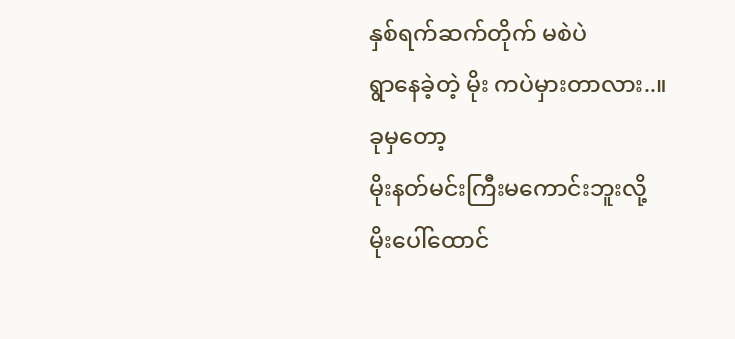နှစ်ရက်ဆက်တိုက် မစဲပဲ
ရွာနေခဲ့တဲ့ မိုး ကပဲမှားတာလား..။
ခုမှတော့
မိုးနတ်မင်းကြီးမကောင်းဘူးလို့
မိုးပေါ်ထောင်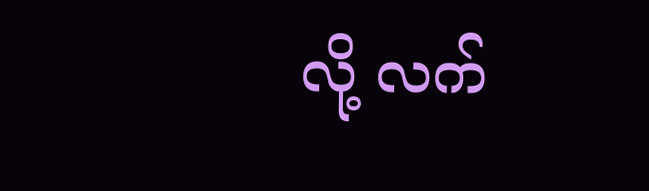လို့ လက်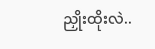ညှိုးထိုးလဲ..